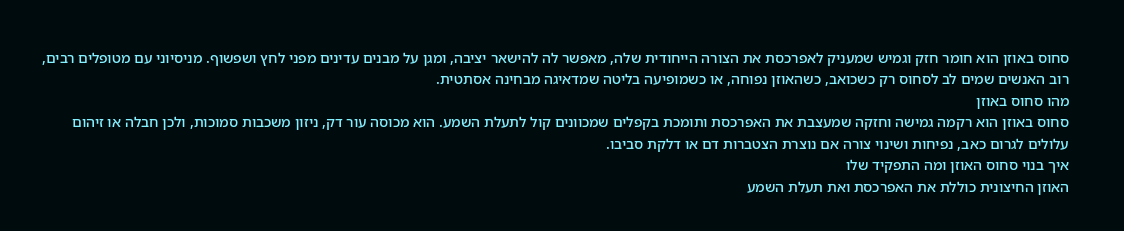סחוס באוזן הוא חומר חזק וגמיש שמעניק לאפרכסת את הצורה הייחודית שלה, מאפשר לה להישאר יציבה, ומגן על מבנים עדינים מפני לחץ ושפשוף. מניסיוני עם מטופלים רבים, רוב האנשים שמים לב לסחוס רק כשכואב, כשהאוזן נפוחה, או כשמופיעה בליטה שמדאיגה מבחינה אסתטית.
מהו סחוס באוזן
סחוס באוזן הוא רקמה גמישה וחזקה שמעצבת את האפרכסת ותומכת בקפלים שמכוונים קול לתעלת השמע. הוא מכוסה עור דק, ניזון משכבות סמוכות, ולכן חבלה או זיהום עלולים לגרום כאב, נפיחות ושינוי צורה אם נוצרת הצטברות דם או דלקת סביבו.
איך בנוי סחוס האוזן ומה התפקיד שלו
האוזן החיצונית כוללת את האפרכסת ואת תעלת השמע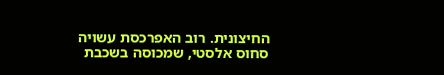החיצונית. רוב האפרכסת עשויה סחוס אלסטי, שמכוסה בשכבת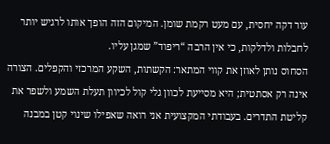עור דקה יחסית, עם מעט רקמת שומן. המיקום הזה הופך אותו לרגיש יותר לחבלות ולדלקות, כי אין הרבה “ריפוד” שמגן עליו.
הסחוס נותן לאוזן את קווי המתאר: הקשתות, השקע המרכזי והקפלים. הצורה אינה רק אסתטית; היא מסייעת לכוון גלי קול לכיוון תעלת השמע ולשפר את קליטת התדרים. בעבודתי המקצועית אני רואה שאפילו שינוי קטן במבנה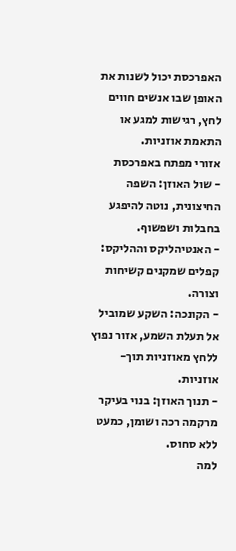האפרכסת יכול לשנות את האופן שבו אנשים חווים לחץ, רגישות למגע או התאמת אוזניות.
אזורי מפתח באפרכסת
- שול האוזן: השפה החיצונית, נוטה להיפגע בחבלות ושפשוף.
- האנטיהליקס וההליקס: קפלים שמקנים קשיחות וצורה.
- הקונכה: השקע שמוביל אל תעלת השמע, אזור נפוץ ללחץ מאוזניות תוך-אוזניות.
- תנוך האוזן: בנוי בעיקר מרקמה רכה ושומן, כמעט ללא סחוס.
למה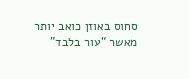סחוס באוזן כואב יותר מאשר “עור בלבד”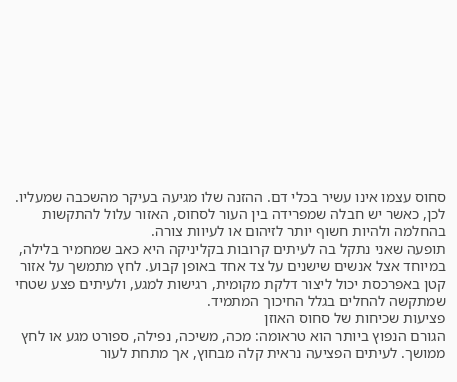סחוס עצמו אינו עשיר בכלי דם. ההזנה שלו מגיעה בעיקר מהשכבה שמעליו. לכן, כאשר יש חבלה שמפרידה בין העור לסחוס, האזור עלול להתקשות בהחלמה ולהיות חשוף יותר לזיהום או לעיוות צורה.
תופעה שאני נתקל בה לעיתים קרובות בקליניקה היא כאב שמחמיר בלילה, במיוחד אצל אנשים שישנים על צד אחד באופן קבוע. לחץ מתמשך על אזור קטן באפרכסת יכול ליצור דלקת מקומית, רגישות למגע, ולעיתים פצע שטחי שמתקשה להחלים בגלל החיכוך המתמיד.
פציעות שכיחות של סחוס האוזן
הגורם הנפוץ ביותר הוא טראומה: מכה, משיכה, נפילה, ספורט מגע או לחץ ממושך. לעיתים הפציעה נראית קלה מבחוץ, אך מתחת לעור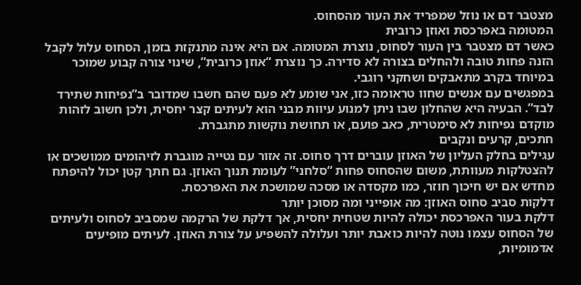מצטבר דם או נוזל שמפריד את העור מהסחוס.
המטומה באפרכסת ואוזן כרובית
כאשר דם מצטבר בין העור לסחוס, נוצרת המטומה. אם היא אינה מתנקזת בזמן, הסחוס עלול לקבל הזנה פחות טובה ולהחלים בצורה לא סדירה. כך נוצרת “אוזן כרובית”, שינוי צורה קבוע שמוכר במיוחד בקרב מתאבקים ושחקני רוגבי.
במפגשים עם אנשים שחוו טראומה כזו, אני שומע לא פעם שהם חשבו שמדובר ב”נפיחות שתירד לבד”. הבעיה היא שהחלון שבו ניתן למנוע עיוות מבני הוא לעיתים קצר יחסית, ולכן חשוב לזהות מוקדם נפיחות לא סימטרית, כאב פועם, או תחושת נוקשות מתגברת.
חתכים, קרעים ונקבים
עגילים בחלק העליון של האוזן עוברים דרך סחוס. זה אזור עם נטייה מוגברת לזיהומים ממושכים או להצטלקות מעוותת, משום שהסחוס פחות “סלחני” לעומת תנוך האוזן. גם חתך קטן יכול להיפתח מחדש אם יש חיכוך חוזר, כמו מקסדה או מסכה שמושכת את האפרכסת.
דלקות סביב סחוס האוזן: מה אופייני ומה מסוכן יותר
דלקת בעור האפרכסת יכולה להיות שטחית יחסית, אך דלקת של הרקמה שמסביב לסחוס ולעיתים של הסחוס עצמו נוטה להיות כואבת יותר ועלולה להשפיע על צורת האוזן. לעיתים מופיעים אדמומיות,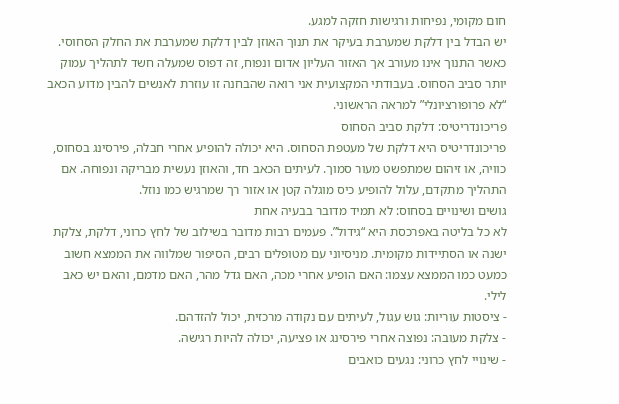חום מקומי, נפיחות ורגישות חזקה למגע.
יש הבדל בין דלקת שמערבת בעיקר את תנוך האוזן לבין דלקת שמערבת את החלק הסחוסי. כאשר התנוך אינו מעורב אך האזור העליון אדום ונפוח, זה דפוס שמעלה חשד לתהליך עמוק יותר סביב הסחוס. בעבודתי המקצועית אני רואה שהבחנה זו עוזרת לאנשים להבין מדוע הכאב “לא פרופורציונלי” למראה הראשוני.
פריכונדריטיס: דלקת סביב הסחוס
פריכונדריטיס היא דלקת של מעטפת הסחוס. היא יכולה להופיע אחרי חבלה, פירסינג בסחוס, כוויה, או זיהום שמתפשט מעור סמוך. לעיתים הכאב חד, והאוזן נעשית מבריקה ונפוחה. אם התהליך מתקדם, עלול להופיע כיס מוגלה קטן או אזור רך שמרגיש כמו נוזל.
גושים ושינויים בסחוס: לא תמיד מדובר בבעיה אחת
לא כל בליטה באפרכסת היא “גידול”. פעמים רבות מדובר בשילוב של לחץ כרוני, דלקת, צלקת ישנה או הסתיידות מקומית. מניסיוני עם מטופלים רבים, הסיפור שמלווה את הממצא חשוב כמעט כמו הממצא עצמו: האם הופיע אחרי מכה, האם גדל מהר, האם מדמם, והאם יש כאב לילי.
- ציסטות עוריות: גוש עגול, לעיתים עם נקודה מרכזית, יכול להזדהם.
- צלקת מעובה: נפוצה אחרי פירסינג או פציעה, יכולה להיות רגישה.
- שינויי לחץ כרוני: נגעים כואבים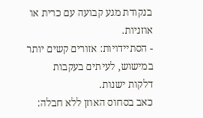בנקודת מגע קבועה עם כרית או אוזניות.
- הסתיידויות: אזורים קשים יותר במישוש, לעיתים בעקבות דלקות ישנות.
כאב בסחוס האוזן ללא חבלה: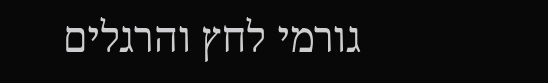גורמי לחץ והרגלים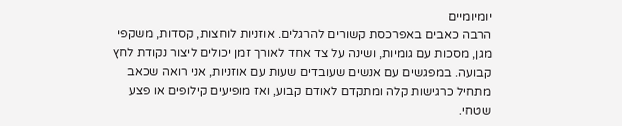יומיומיים
הרבה כאבים באפרכסת קשורים להרגלים. אוזניות לוחצות, קסדות, משקפי מגן, מסכות עם גומיות, ושינה על צד אחד לאורך זמן יכולים ליצור נקודת לחץ קבועה. במפגשים עם אנשים שעובדים שעות עם אוזניות, אני רואה שכאב מתחיל כרגישות קלה ומתקדם לאודם קבוע, ואז מופיעים קילופים או פצע שטחי.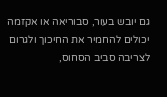גם יובש בעור, סבוריאה או אקזמה יכולים להחמיר את החיכוך ולגרום לצריבה סביב הסחוס,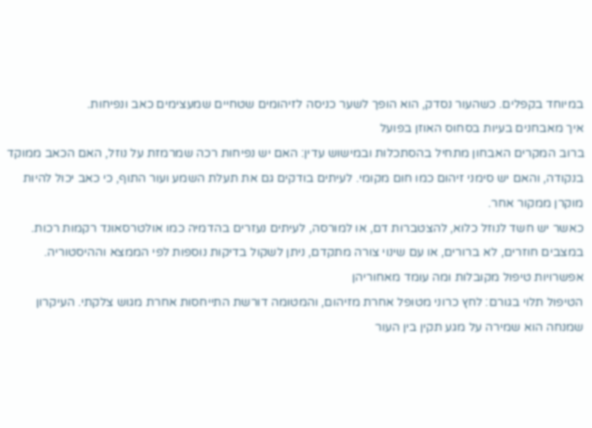במיוחד בקפלים. כשהעור נסדק, הוא הופך לשער כניסה לזיהומים שטחיים שמעצימים כאב ונפיחות.
איך מאבחנים בעיות בסחוס האוזן בפועל
ברוב המקרים האבחון מתחיל בהסתכלות ובמישוש עדין: האם יש נפיחות רכה שמרמזת על נוזל, האם הכאב ממוקד בנקודה, והאם יש סימני זיהום כמו חום מקומי. לעיתים בודקים גם את תעלת השמע ועור התוף, כי כאב יכול להיות מוקרן ממקור אחר.
כאשר יש חשד לנוזל כלוא, להצטברות דם, או למורסה, לעיתים נעזרים בהדמיה כמו אולטרסאונד רקמות רכות. במצבים חוזרים, לא ברורים, או עם שינוי צורה מתקדם, ניתן לשקול בדיקות נוספות לפי הממצא וההיסטוריה.
אפשרויות טיפול מקובלות ומה עומד מאחוריהן
הטיפול תלוי בגורם: לחץ כרוני מטופל אחרת מזיהום, והמטומה דורשת התייחסות אחרת מגוש צלקתי. העיקרון שמנחה הוא שמירה על מגע תקין בין העור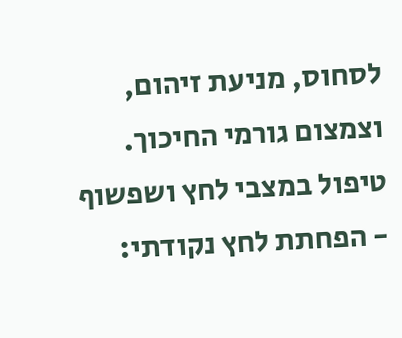לסחוס, מניעת זיהום, וצמצום גורמי החיכוך.
טיפול במצבי לחץ ושפשוף
- הפחתת לחץ נקודתי: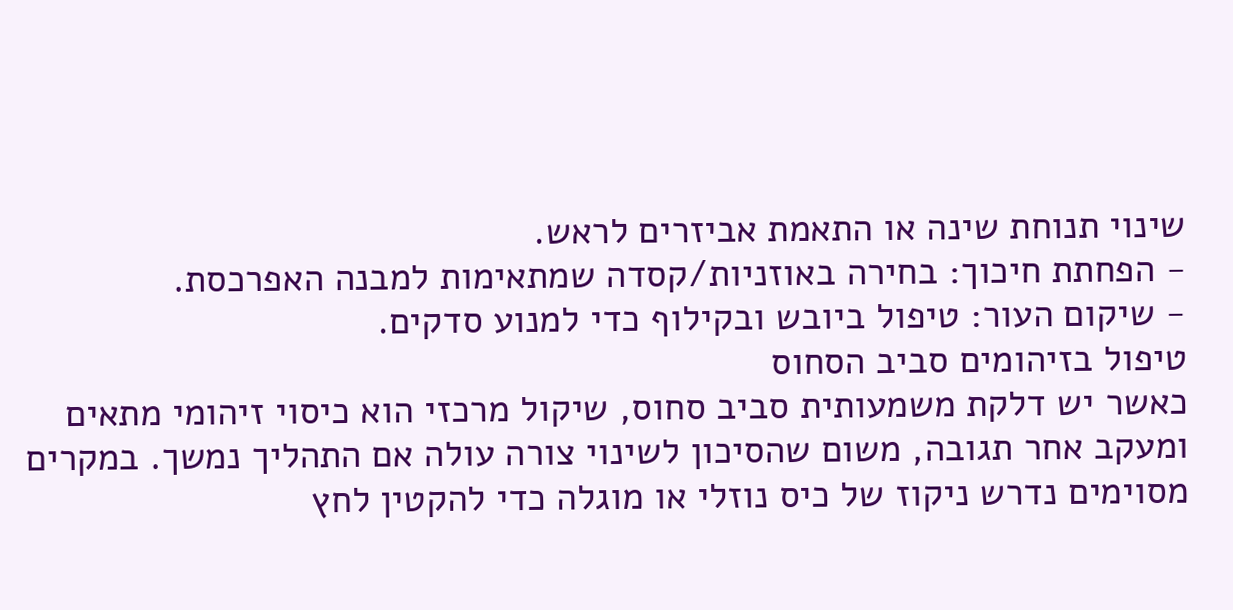שינוי תנוחת שינה או התאמת אביזרים לראש.
- הפחתת חיכוך: בחירה באוזניות/קסדה שמתאימות למבנה האפרכסת.
- שיקום העור: טיפול ביובש ובקילוף כדי למנוע סדקים.
טיפול בזיהומים סביב הסחוס
כאשר יש דלקת משמעותית סביב סחוס, שיקול מרכזי הוא כיסוי זיהומי מתאים ומעקב אחר תגובה, משום שהסיכון לשינוי צורה עולה אם התהליך נמשך. במקרים מסוימים נדרש ניקוז של כיס נוזלי או מוגלה כדי להקטין לחץ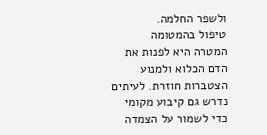ולשפר החלמה.
טיפול בהמטומה
המטרה היא לפנות את הדם הכלוא ולמנוע הצטברות חוזרת. לעיתים נדרש גם קיבוע מקומי כדי לשמור על הצמדה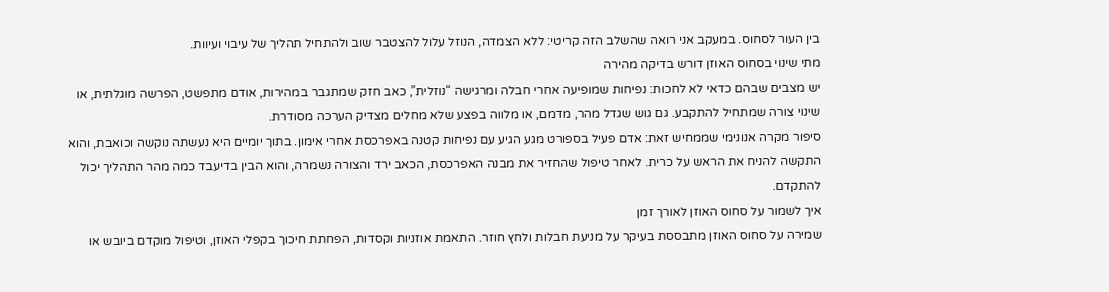בין העור לסחוס. במעקב אני רואה שהשלב הזה קריטי: ללא הצמדה, הנוזל עלול להצטבר שוב ולהתחיל תהליך של עיבוי ועיוות.
מתי שינוי בסחוס האוזן דורש בדיקה מהירה
יש מצבים שבהם כדאי לא לחכות: נפיחות שמופיעה אחרי חבלה ומרגישה “נוזלית”, כאב חזק שמתגבר במהירות, אודם מתפשט, הפרשה מוגלתית, או שינוי צורה שמתחיל להתקבע. גם גוש שגדל מהר, מדמם, או מלווה בפצע שלא מחלים מצדיק הערכה מסודרת.
סיפור מקרה אנונימי שממחיש זאת: אדם פעיל בספורט מגע הגיע עם נפיחות קטנה באפרכסת אחרי אימון. בתוך יומיים היא נעשתה נוקשה וכואבת, והוא התקשה להניח את הראש על כרית. לאחר טיפול שהחזיר את מבנה האפרכסת, הכאב ירד והצורה נשמרה, והוא הבין בדיעבד כמה מהר התהליך יכול להתקדם.
איך לשמור על סחוס האוזן לאורך זמן
שמירה על סחוס האוזן מתבססת בעיקר על מניעת חבלות ולחץ חוזר. התאמת אוזניות וקסדות, הפחתת חיכוך בקפלי האוזן, וטיפול מוקדם ביובש או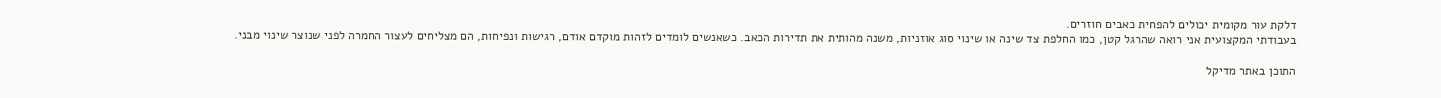דלקת עור מקומית יכולים להפחית כאבים חוזרים.
בעבודתי המקצועית אני רואה שהרגל קטן, כמו החלפת צד שינה או שינוי סוג אוזניות, משנה מהותית את תדירות הכאב. כשאנשים לומדים לזהות מוקדם אודם, רגישות ונפיחות, הם מצליחים לעצור החמרה לפני שנוצר שינוי מבני.

התוכן באתר מדיקל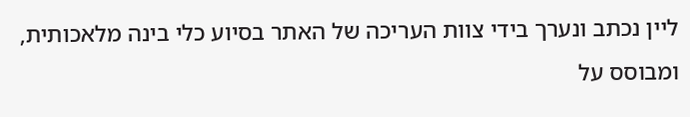ליין נכתב ונערך בידי צוות העריכה של האתר בסיוע כלי בינה מלאכותית, ומבוסס על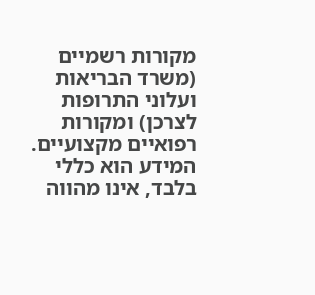מקורות רשמיים (משרד הבריאות ועלוני התרופות לצרכן) ומקורות רפואיים מקצועיים. המידע הוא כללי בלבד, אינו מהווה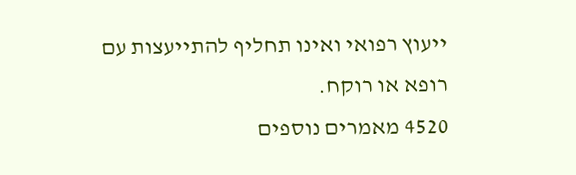ייעוץ רפואי ואינו תחליף להתייעצות עם רופא או רוקח.
4520 מאמרים נוספים